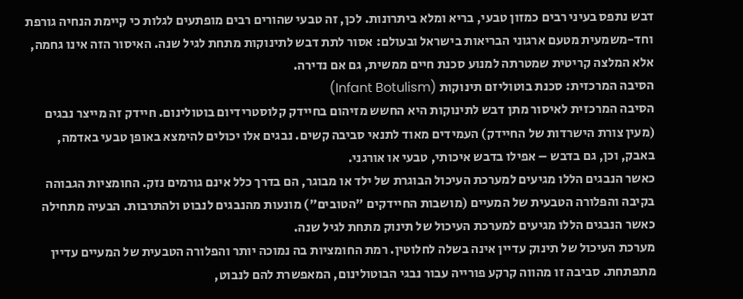דבש נתפס בעיני רבים כמזון טבעי, בריא ומלא ביתרונות. לכן, זה טבעי שהורים רבים מופתעים לגלות כי קיימת הנחיה גורפת וחד-משמעית מטעם ארגוני הבריאות בישראל ובעולם: אסור לתת דבש לתינוקות מתחת לגיל שנה. האיסור הזה אינו גחמה, אלא המלצה קריטית שמטרתה למנוע סכנת חיים ממשית, גם אם נדירה.
הסיבה המרכזית: סכנת בוטוליזם תינוקות (Infant Botulism)
הסיבה המרכזית לאיסור מתן דבש לתינוקות היא החשש מזיהום בחיידק קלוסטרידיום בוטולינום. חיידק זה מייצר נבגים (מעין צורת הישרדות של החיידק) העמידים מאוד לתנאי סביבה קשים. נבגים אלו יכולים להימצא באופן טבעי באדמה, באבק, וכן, גם בדבש – אפילו בדבש איכותי, טבעי או אורגני.
כאשר הנבגים הללו מגיעים למערכת העיכול הבוגרת של ילד או מבוגר, הם בדרך כלל אינם גורמים נזק. החומציות הגבוהה בקיבה והפלורה הטבעית של המעיים (מושבות החיידקים "הטובים") מונעות מהנבגים לנבוט ולהתרבות. הבעיה מתחילה כאשר הנבגים הללו מגיעים למערכת העיכול של תינוק מתחת לגיל שנה.
מערכת העיכול של תינוק עדיין אינה בשלה לחלוטין. רמת החומציות בה נמוכה יותר והפלורה הטבעית של המעיים עדיין מתפתחת. סביבה זו מהווה קרקע פורייה עבור נבגי הבוטולינום, המאפשרת להם לנבוט,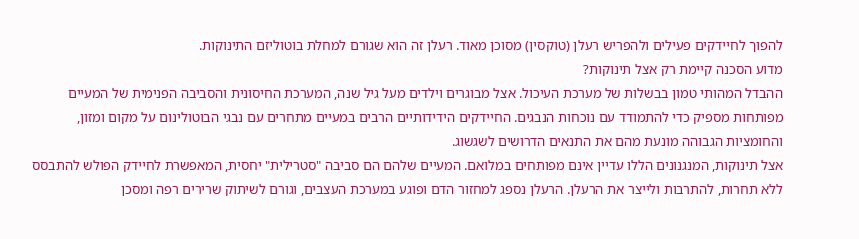להפוך לחיידקים פעילים ולהפריש רעלן (טוקסין) מסוכן מאוד. רעלן זה הוא שגורם למחלת בוטוליזם התינוקות.
מדוע הסכנה קיימת רק אצל תינוקות?
ההבדל המהותי טמון בבשלות של מערכת העיכול. אצל מבוגרים וילדים מעל גיל שנה, המערכת החיסונית והסביבה הפנימית של המעיים מפותחות מספיק כדי להתמודד עם נוכחות הנבגים. החיידקים הידידותיים הרבים במעיים מתחרים עם נבגי הבוטולינום על מקום ומזון, והחומציות הגבוהה מונעת מהם את התנאים הדרושים לשגשוג.
אצל תינוקות, המנגנונים הללו עדיין אינם מפותחים במלואם. המעיים שלהם הם סביבה "סטרילית" יחסית, המאפשרת לחיידק הפולש להתבסס ללא תחרות, להתרבות ולייצר את הרעלן. הרעלן נספג למחזור הדם ופוגע במערכת העצבים, וגורם לשיתוק שרירים רפה ומסכן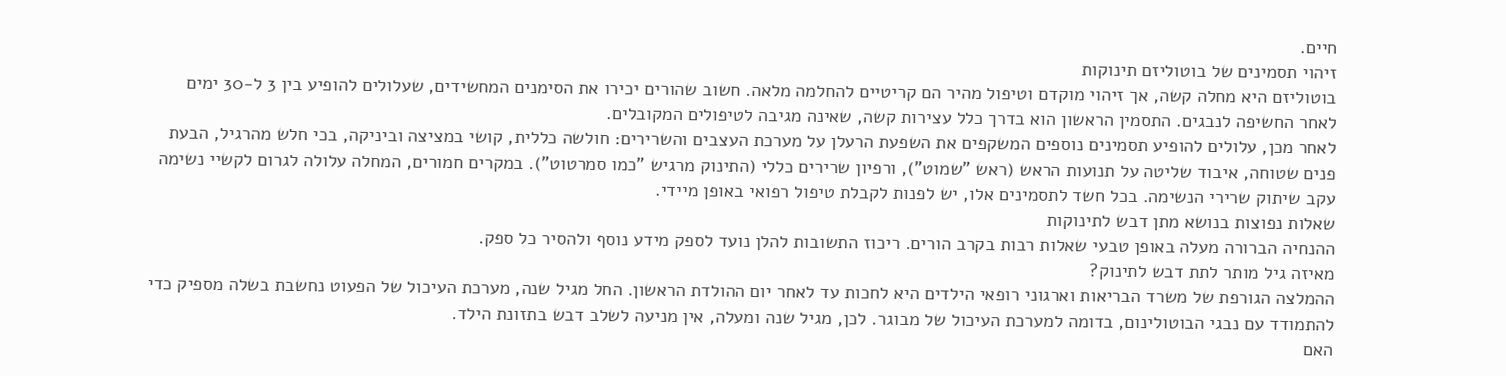חיים.
זיהוי תסמינים של בוטוליזם תינוקות
בוטוליזם היא מחלה קשה, אך זיהוי מוקדם וטיפול מהיר הם קריטיים להחלמה מלאה. חשוב שהורים יכירו את הסימנים המחשידים, שעלולים להופיע בין 3 ל-30 ימים לאחר החשיפה לנבגים. התסמין הראשון הוא בדרך כלל עצירות קשה, שאינה מגיבה לטיפולים המקובלים.
לאחר מכן, עלולים להופיע תסמינים נוספים המשקפים את השפעת הרעלן על מערכת העצבים והשרירים: חולשה כללית, קושי במציצה וביניקה, בכי חלש מהרגיל, הבעת פנים שטוחה, איבוד שליטה על תנועות הראש (ראש "שמוט"), ורפיון שרירים כללי (התינוק מרגיש "כמו סמרטוט"). במקרים חמורים, המחלה עלולה לגרום לקשיי נשימה עקב שיתוק שרירי הנשימה. בכל חשד לתסמינים אלו, יש לפנות לקבלת טיפול רפואי באופן מיידי.
שאלות נפוצות בנושא מתן דבש לתינוקות
ההנחיה הברורה מעלה באופן טבעי שאלות רבות בקרב הורים. ריכוז התשובות להלן נועד לספק מידע נוסף ולהסיר כל ספק.
מאיזה גיל מותר לתת דבש לתינוק?
ההמלצה הגורפת של משרד הבריאות וארגוני רופאי הילדים היא לחכות עד לאחר יום ההולדת הראשון. החל מגיל שנה, מערכת העיכול של הפעוט נחשבת בשלה מספיק כדי להתמודד עם נבגי הבוטולינום, בדומה למערכת העיכול של מבוגר. לכן, מגיל שנה ומעלה, אין מניעה לשלב דבש בתזונת הילד.
האם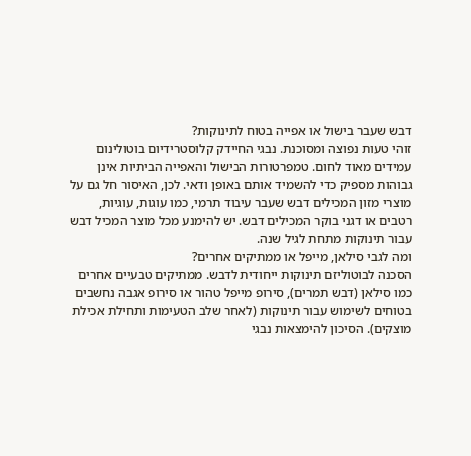דבש שעבר בישול או אפייה בטוח לתינוקות?
זוהי טעות נפוצה ומסוכנת. נבגי החיידק קלוסטרידיום בוטולינום עמידים מאוד לחום. טמפרטורות הבישול והאפייה הביתיות אינן גבוהות מספיק כדי להשמיד אותם באופן ודאי. לכן, האיסור חל גם על מוצרי מזון המכילים דבש שעבר עיבוד תרמי, כמו עוגות, עוגיות, רטבים או דגני בוקר המכילים דבש. יש להימנע מכל מוצר המכיל דבש עבור תינוקות מתחת לגיל שנה.
ומה לגבי סילאן, מייפל או ממתיקים אחרים?
הסכנה לבוטוליזם תינוקות ייחודית לדבש. ממתיקים טבעיים אחרים כמו סילאן (דבש תמרים), סירופ מייפל טהור או סירופ אגבה נחשבים בטוחים לשימוש עבור תינוקות (לאחר שלב הטעימות ותחילת אכילת מוצקים). הסיכון להימצאות נבגי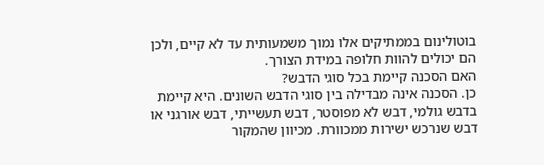בוטולינום בממתיקים אלו נמוך משמעותית עד לא קיים, ולכן הם יכולים להוות חלופה במידת הצורך.
האם הסכנה קיימת בכל סוגי הדבש?
כן. הסכנה אינה מבדילה בין סוגי הדבש השונים. היא קיימת בדבש גולמי, דבש לא מפוסטר, דבש תעשייתי, דבש אורגני או דבש שנרכש ישירות ממכוורת. מכיוון שהמקור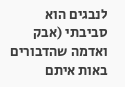לנבגים הוא סביבתי (אבק ואדמה שהדבורים באות איתם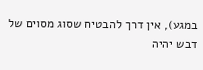במגע), אין דרך להבטיח שסוג מסוים של דבש יהיה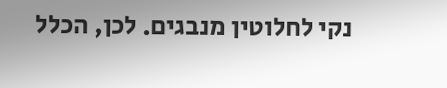נקי לחלוטין מנבגים. לכן, הכלל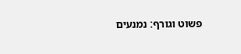פשוט וגורף: נמנעים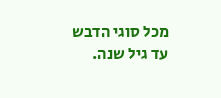מכל סוגי הדבש עד גיל שנה.